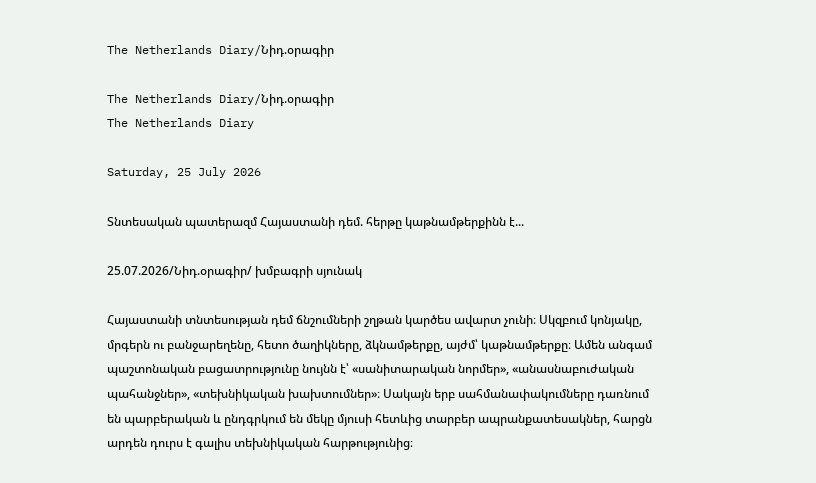The Netherlands Diary/Նիդ.օրագիր

The Netherlands Diary/Նիդ.օրագիր
The Netherlands Diary

Saturday, 25 July 2026

Տնտեսական պատերազմ Հայաստանի դեմ. հերթը կաթնամթերքինն է...

25.07.2026/Նիդ.օրագիր/ խմբագրի սյունակ

Հայաստանի տնտեսության դեմ ճնշումների շղթան կարծես ավարտ չունի։ Սկզբում կոնյակը, մրգերն ու բանջարեղենը, հետո ծաղիկները, ձկնամթերքը, այժմ՝ կաթնամթերքը։ Ամեն անգամ պաշտոնական բացատրությունը նույնն է՝ «սանիտարական նորմեր», «անասնաբուժական պահանջներ», «տեխնիկական խախտումներ»։ Սակայն երբ սահմանափակումները դառնում են պարբերական և ընդգրկում են մեկը մյուսի հետևից տարբեր ապրանքատեսակներ, հարցն արդեն դուրս է գալիս տեխնիկական հարթությունից։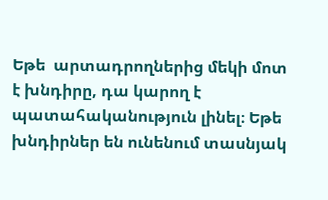Եթե  արտադրողներից մեկի մոտ  է խնդիրը, դա կարող է պատահականություն լինել։ Եթե խնդիրներ են ունենում տասնյակ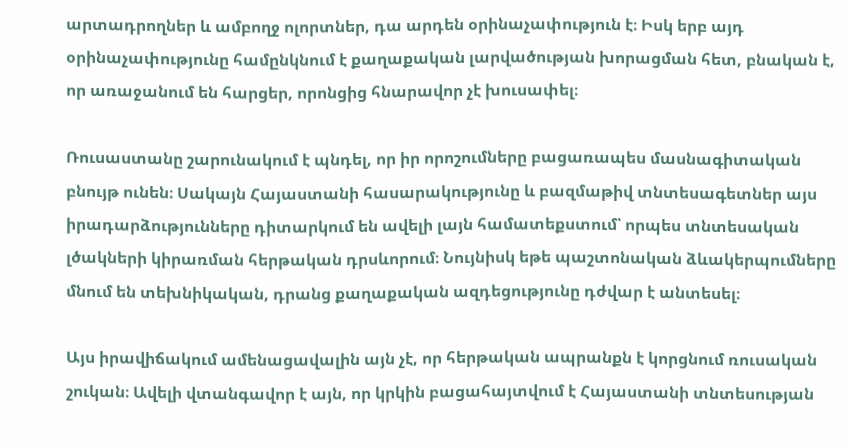արտադրողներ և ամբողջ ոլորտներ, դա արդեն օրինաչափություն է։ Իսկ երբ այդ օրինաչափությունը համընկնում է քաղաքական լարվածության խորացման հետ, բնական է, որ առաջանում են հարցեր, որոնցից հնարավոր չէ խուսափել։

Ռուսաստանը շարունակում է պնդել, որ իր որոշումները բացառապես մասնագիտական բնույթ ունեն։ Սակայն Հայաստանի հասարակությունը և բազմաթիվ տնտեսագետներ այս իրադարձությունները դիտարկում են ավելի լայն համատեքստում՝ որպես տնտեսական լծակների կիրառման հերթական դրսևորում։ Նույնիսկ եթե պաշտոնական ձևակերպումները մնում են տեխնիկական, դրանց քաղաքական ազդեցությունը դժվար է անտեսել։

Այս իրավիճակում ամենացավալին այն չէ, որ հերթական ապրանքն է կորցնում ռուսական շուկան։ Ավելի վտանգավոր է այն, որ կրկին բացահայտվում է Հայաստանի տնտեսության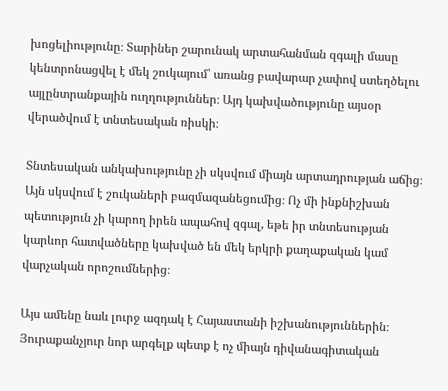խոցելիությունը։ Տարիներ շարունակ արտահանման զգալի մասը կենտրոնացվել է մեկ շուկայում՝ առանց բավարար չափով ստեղծելու այլընտրանքային ուղղություններ։ Այդ կախվածությունը այսօր վերածվում է տնտեսական ռիսկի։

Տնտեսական անկախությունը չի սկսվում միայն արտադրության աճից։ Այն սկսվում է շուկաների բազմազանեցումից։ Ոչ մի ինքնիշխան պետություն չի կարող իրեն ապահով զգալ, եթե իր տնտեսության կարևոր հատվածները կախված են մեկ երկրի քաղաքական կամ վարչական որոշումներից։

Այս ամենը նաև լուրջ ազդակ է Հայաստանի իշխանություններին։ Յուրաքանչյուր նոր արգելք պետք է ոչ միայն դիվանագիտական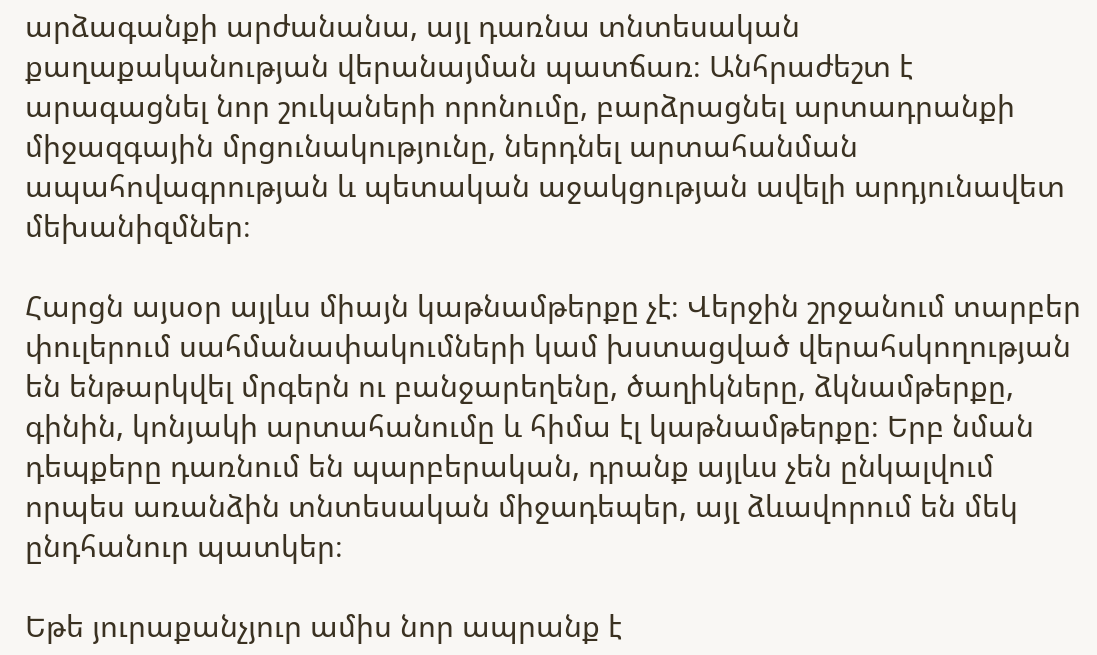արձագանքի արժանանա, այլ դառնա տնտեսական քաղաքականության վերանայման պատճառ։ Անհրաժեշտ է արագացնել նոր շուկաների որոնումը, բարձրացնել արտադրանքի միջազգային մրցունակությունը, ներդնել արտահանման ապահովագրության և պետական աջակցության ավելի արդյունավետ մեխանիզմներ։

Հարցն այսօր այլևս միայն կաթնամթերքը չէ։ Վերջին շրջանում տարբեր փուլերում սահմանափակումների կամ խստացված վերահսկողության են ենթարկվել մրգերն ու բանջարեղենը, ծաղիկները, ձկնամթերքը, գինին, կոնյակի արտահանումը և հիմա էլ կաթնամթերքը։ Երբ նման դեպքերը դառնում են պարբերական, դրանք այլևս չեն ընկալվում որպես առանձին տնտեսական միջադեպեր, այլ ձևավորում են մեկ ընդհանուր պատկեր։

Եթե յուրաքանչյուր ամիս նոր ապրանք է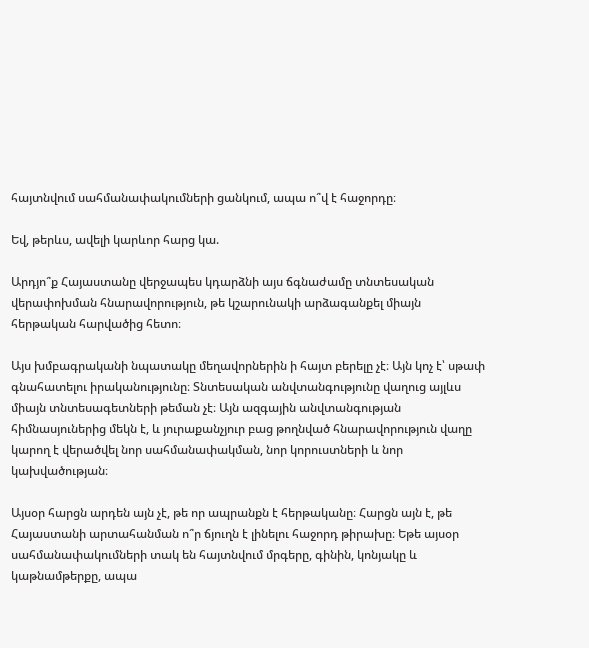հայտնվում սահմանափակումների ցանկում, ապա ո՞վ է հաջորդը։

Եվ, թերևս, ավելի կարևոր հարց կա.

Արդյո՞ք Հայաստանը վերջապես կդարձնի այս ճգնաժամը տնտեսական վերափոխման հնարավորություն, թե կշարունակի արձագանքել միայն հերթական հարվածից հետո։

Այս խմբագրականի նպատակը մեղավորներին ի հայտ բերելը չէ։ Այն կոչ է՝ սթափ գնահատելու իրականությունը։ Տնտեսական անվտանգությունը վաղուց այլևս միայն տնտեսագետների թեման չէ։ Այն ազգային անվտանգության հիմնասյուներից մեկն է, և յուրաքանչյուր բաց թողնված հնարավորություն վաղը կարող է վերածվել նոր սահմանափակման, նոր կորուստների և նոր կախվածության։

Այսօր հարցն արդեն այն չէ, թե որ ապրանքն է հերթականը։ Հարցն այն է, թե Հայաստանի արտահանման ո՞ր ճյուղն է լինելու հաջորդ թիրախը։ Եթե այսօր սահմանափակումների տակ են հայտնվում մրգերը, գինին, կոնյակը և կաթնամթերքը, ապա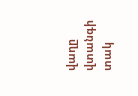վաղը վտանգի տակ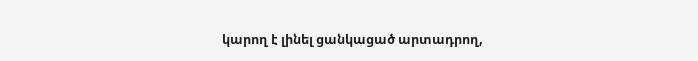կարող է լինել ցանկացած արտադրող,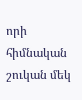որի հիմնական շուկան մեկ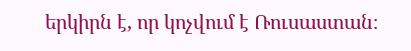երկիրն է, որ կոչվում է Ռուսաստան։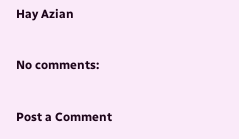Hay Azian

No comments:

Post a Comment